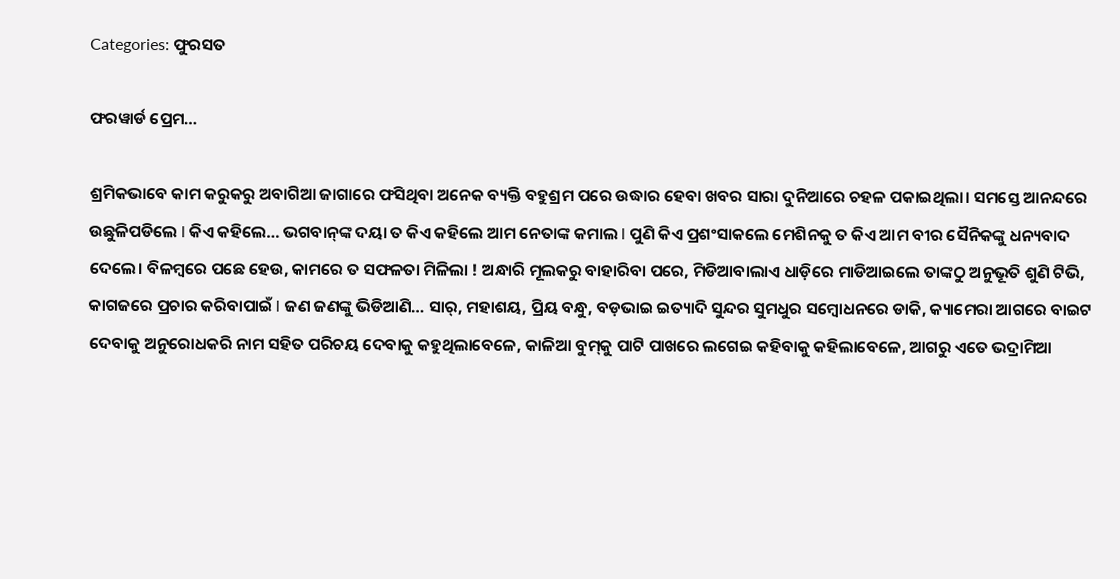Categories: ଫୁରସତ

ଫରୱାର୍ଡ ପ୍ରେମ…

ଶ୍ରମିକଭାବେ କାମ କରୁକରୁ ଅବାଗିଆ ଜାଗାରେ ଫସିଥିବା ଅନେକ ବ୍ୟକ୍ତି ବହୁଶ୍ରମ ପରେ ଉଦ୍ଧାର ହେବା ଖବର ସାରା ଦୁନିଆରେ ଚହଳ ପକାଇଥିଲା। ସମସ୍ତେ ଆନନ୍ଦରେ ଉଛୁଳିପଡିଲେ l କିଏ କହିଲେ… ଭଗବାନ୍‌ଙ୍କ ଦୟା ତ କିଏ କହିଲେ ଆମ ନେତାଙ୍କ କମାଲ l ପୁଣି କିଏ ପ୍ରଶଂସାକଲେ ମେଶିନକୁ ତ କିଏ ଆମ ବୀର ସୈନିକଙ୍କୁ ଧନ୍ୟବାଦ ଦେଲେ। ବିଳମ୍ବରେ ପଛେ ହେଉ, କାମରେ ତ ସଫଳତା ମିଳିଲା ! ଅନ୍ଧାରି ମୂଲକରୁ ବାହାରିବା ପରେ, ମିଡିଆବାଲାଏ ଧାଡ଼ିରେ ମାଡିଆଇଲେ ତାଙ୍କଠୁ ଅନୁଭୂତି ଶୁଣି ଟିଭି, କାଗଜରେ ପ୍ରଚାର କରିବାପାଇଁ l ଜଣ ଜଣଙ୍କୁ ଭିଡିଆଣି… ସାର୍‌, ମହାଶୟ, ପ୍ରିୟ ବନ୍ଧୁ, ବଡ଼ଭାଇ ଇତ୍ୟାଦି ସୁନ୍ଦର ସୁମଧୁର ସମ୍ବୋଧନରେ ଡାକି, କ୍ୟାମେରା ଆଗରେ ବାଇଟ ଦେବାକୁ ଅନୁରୋଧକରି ନାମ ସହିତ ପରିଚୟ ଦେବାକୁ କହୁଥିଲାବେଳେ, କାଳିଆ ବୁମ୍‌କୁ ପାଟି ପାଖରେ ଲଗେଇ କହିବାକୁ କହିଲାବେଳେ, ଆଗରୁ ଏତେ ଭଦ୍ରାମିଆ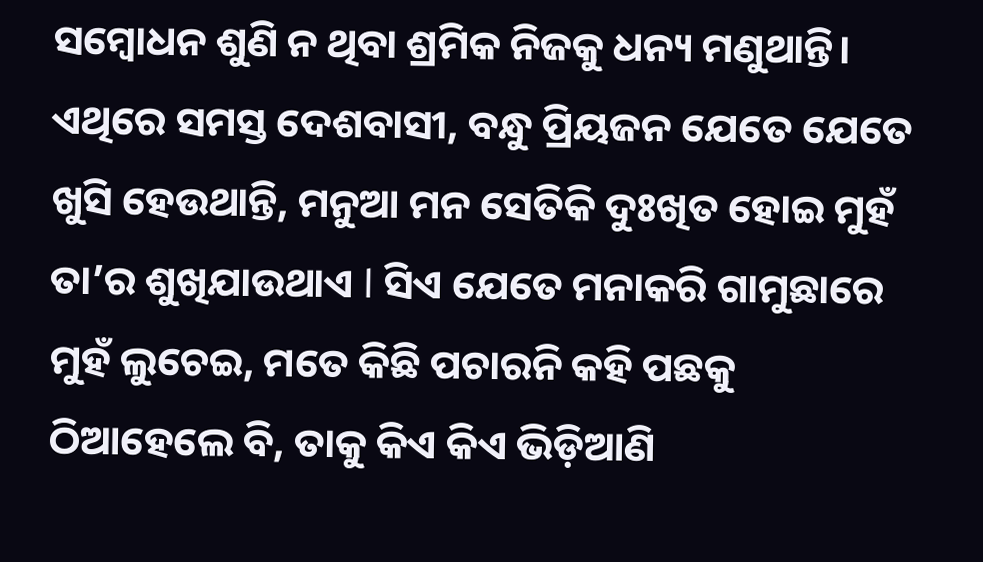ସମ୍ବୋଧନ ଶୁଣି ନ ଥିବା ଶ୍ରମିକ ନିଜକୁ ଧନ୍ୟ ମଣୁଥାନ୍ତି। ଏଥିରେ ସମସ୍ତ ଦେଶବାସୀ, ବନ୍ଧୁ ପ୍ରିୟଜନ ଯେତେ ଯେତେ ଖୁସି ହେଉଥାନ୍ତି, ମନୁଆ ମନ ସେତିକି ଦୁଃଖିତ ହୋଇ ମୁହଁ ତା’ର ଶୁଖିଯାଉଥାଏ l ସିଏ ଯେତେ ମନାକରି ଗାମୁଛାରେ ମୁହଁ ଲୁଚେଇ, ମତେ କିଛି ପଚାରନି କହି ପଛକୁ ଠିଆହେଲେ ବି, ତାକୁ କିଏ କିଏ ଭିଡ଼ିଆଣି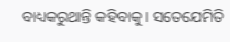ବାଧ୍ୟକରୁଥାନ୍ତି କହିବାକୁ। ସତେଯେମିତି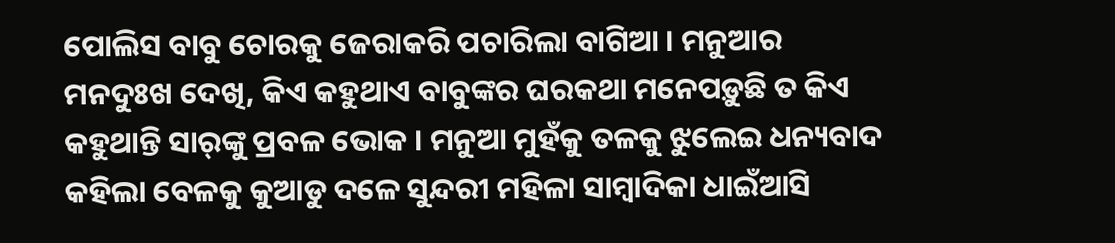ପୋଲିସ ବାବୁ ଚୋରକୁ ଜେରାକରି ପଚାରିଲା ବାଗିଆ । ମନୁଆର ମନଦୁଃଖ ଦେଖି, କିଏ କହୁଥାଏ ବାବୁଙ୍କର ଘରକଥା ମନେପଡ଼ୁଛି ତ କିଏ କହୁଥାନ୍ତି ସାର୍‌ଙ୍କୁ ପ୍ରବଳ ଭୋକ । ମନୁଆ ମୁହଁକୁ ତଳକୁ ଝୁଲେଇ ଧନ୍ୟବାଦ କହିଲା ବେଳକୁ କୁଆଡୁ ଦଳେ ସୁନ୍ଦରୀ ମହିଳା ସାମ୍ବାଦିକା ଧାଇଁଆସି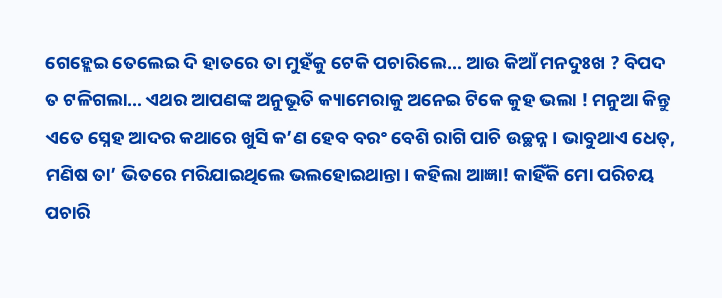ଗେହ୍ଲେଇ ତେଲେଇ ଦି ହାତରେ ତା ମୁହଁକୁ ଟେକି ପଚାରିଲେ… ଆଉ କିଆଁ ମନଦୁଃଖ ? ବିପଦ ତ ଟଳିଗଲା… ଏଥର ଆପଣଙ୍କ ଅନୁଭୂତି କ୍ୟାମେରାକୁ ଅନେଇ ଟିକେ କୁହ ଭଲା ! ମନୁଆ କିନ୍ତୁ ଏତେ ସ୍ନେହ ଆଦର କଥାରେ ଖୁସି କ’ଣ ହେବ ବରଂ ବେଶି ରାଗି ପାଚି ଉଚ୍ଛନ୍ନ। ଭାବୁଥାଏ ଧେତ୍‌, ମଣିଷ ତା’ ଭିତରେ ମରିଯାଇଥିଲେ ଭଲହୋଇଥାନ୍ତା। କହିଲା ଆଜ୍ଞା! କାହିଁକି ମୋ ପରିଚୟ ପଚାରି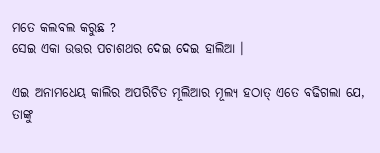ମତେ କଲବଲ କରୁଛ ?
ସେଇ ଏକା ଉତ୍ତର ପଚାଶଥର ଦେଇ ଦେଇ ହାଲିଆ ।

ଏଇ ଅନାମଧେୟ କାଲିର ଅପରିଚିତ ମୂଲିଆର ମୂଲ୍ୟ ହଠାତ୍‌ ଏତେ ବଢିଗଲା ଯେ, ତାଙ୍କୁ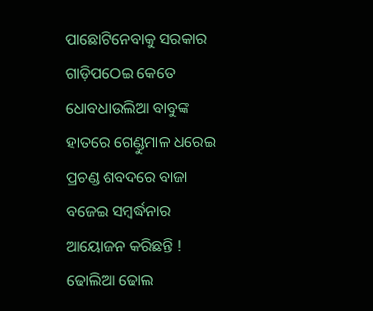ପାଛୋଟିନେବାକୁ ସରକାର ଗାଡ଼ିପଠେଇ କେତେ ଧୋବଧାଉଲିଆ ବାବୁଙ୍କ ହାତରେ ଗେଣ୍ଡୁମାଳ ଧରେଇ ପ୍ରଚଣ୍ଡ ଶବଦରେ ବାଜା ବଜେଇ ସମ୍ବର୍ଦ୍ଧନାର ଆୟୋଜନ କରିଛନ୍ତି ! ଢୋଲିଆ ଢୋଲ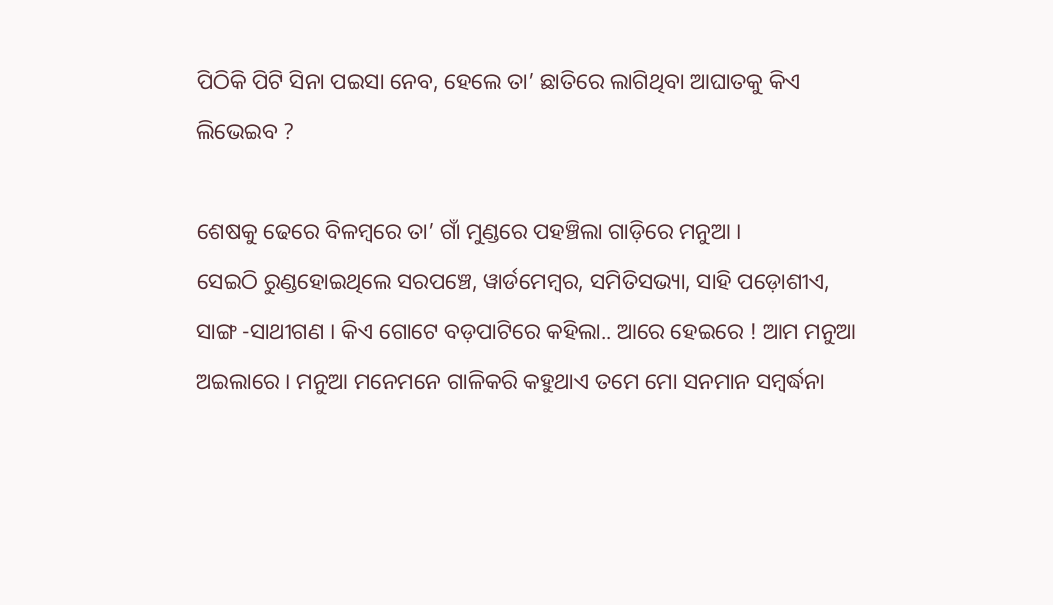ପିଠିକି ପିଟି ସିନା ପଇସା ନେବ, ହେଲେ ତା’ ଛାତିରେ ଲାଗିଥିବା ଆଘାତକୁ କିଏ ଲିଭେଇବ ?

ଶେଷକୁ ଢେରେ ବିଳମ୍ବରେ ତା’ ଗାଁ ମୁଣ୍ଡରେ ପହଞ୍ଚିଲା ଗାଡ଼ିରେ ମନୁଆ ।
ସେଇଠି ରୁଣ୍ଡହୋଇଥିଲେ ସରପଞ୍ଚେ, ୱାର୍ଡମେମ୍ବର, ସମିତିସଭ୍ୟା, ସାହି ପଡ଼ୋଶୀଏ, ସାଙ୍ଗ -ସାଥୀଗଣ । କିଏ ଗୋଟେ ବଡ଼ପାଟିରେ କହିଲା.. ଆରେ ହେଇରେ ! ଆମ ମନୁଆ ଅଇଲାରେ । ମନୁଆ ମନେମନେ ଗାଳିକରି କହୁଥାଏ ତମେ ମୋ ସନମାନ ସମ୍ବର୍ଦ୍ଧନା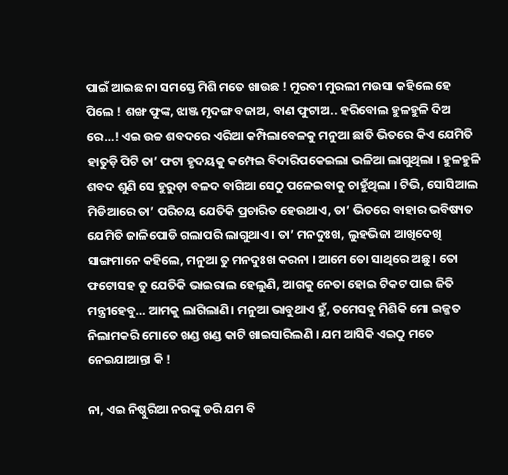ପାଇଁ ଆଇଛ ନା ସମସ୍ତେ ମିଶି ମତେ ଖାଉଛ ! ମୁରବୀ ମୁରଲୀ ମଉସା କହିଲେ ହେ ପିଲେ ! ଶଙ୍ଖ ଫୁଙ୍କ, ଝାଞ୍ଜ ମୃଦଙ୍ଗ ବଜାଅ, ବାଣ ଫୁଟାଅ.. ହରିବୋଲ ହୁଳହୁଳି ଦିଅ ରେ…! ଏଇ ଉଚ୍ଚ ଶବଦରେ ଏରିଆ କମ୍ପିଲାବେଳକୁ ମନୁଆ ଛାତି ଭିତରେ କିଏ ଯେମିତି ହାତୁଡ଼ି ପିଟି ତା’ ଫଟା ହୃଦୟକୁ କମ୍ପେଇ ବିଦାରିପକେଇଲା ଭଳିଆ ଲାଗୁଥିଲା । ହୁଳହୁଳି ଶବଦ ଶୁଣି ସେ ହୁରୁଡ଼ା ବଳଦ ବାଗିଆ ସେଠୁ ପଳେଇବାକୁ ଚାହୁଁଥିଲା । ଟିଭି, ସୋସିଆଲ ମିଡିଆରେ ତା’ ପରିଚୟ ଯେତିକି ପ୍ରଚାରିତ ହେଉଥାଏ, ତା’ ଭିତରେ ବାହାର ଭବିଷ୍ୟତ ଯେମିତି ଜାଳିପୋଡି ଗଲାପରି ଲାଗୁଥାଏ। ତା’ ମନଦୁଃଖ, ଲୁହଭିଜା ଆଖିଦେଖି ସାଙ୍ଗମାନେ କହିଲେ, ମନୁଆ ତୁ ମନଦୁଃଖ କରନା । ଆମେ ତୋ ସାଥିରେ ଅଛୁ । ତୋ ଫଟୋସହ ତୁ ଯେତିକି ଭାଇରାଲ ହେଲୁଣି, ଆଗକୁ ନେତା ହୋଇ ଟିକଟ ପାଇ ଜିତି ମନ୍ତ୍ରୀହେବୁ… ଆମକୁ ଲାଗିଲାଣି। ମନୁଆ ଭାବୁଥାଏ ହୁଁ, ତମେସବୁ ମିଶିକି ମୋ ଇଜ୍ଜତ ନିଲାମକରି ମୋତେ ଖଣ୍ଡ ଖଣ୍ଡ କାଟି ଖାଇସାରିଲଣି । ଯମ ଆସିକି ଏଇଠୁ ମତେ ନେଇଯାଆନ୍ତା କି !

ନା, ଏଇ ନିଷ୍ଠୁରିଆ ନରଙ୍କୁ ଡରି ଯମ ବି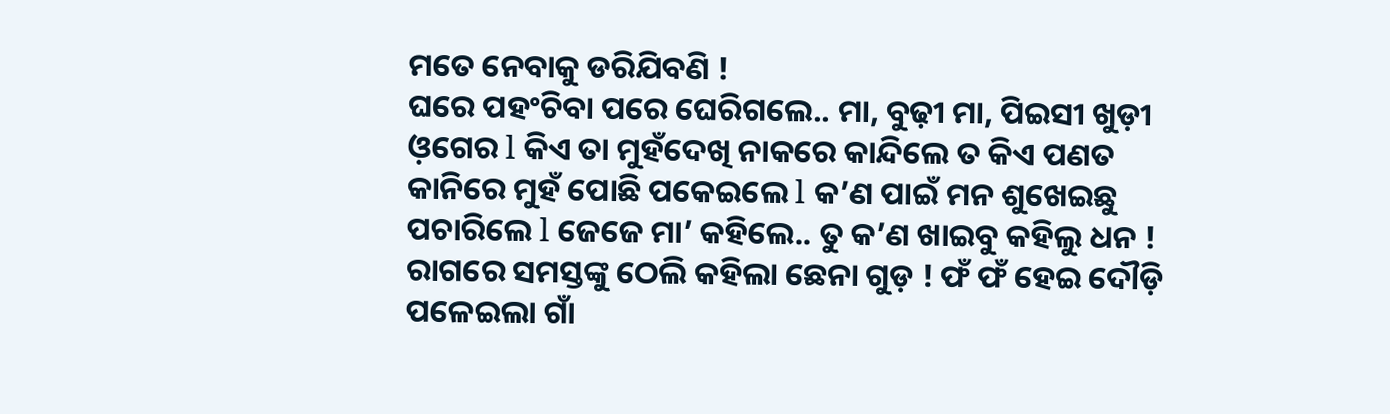ମତେ ନେବାକୁ ଡରିଯିବଣି !
ଘରେ ପହଂଚିବା ପରେ ଘେରିଗଲେ.. ମା, ବୁଢ଼ୀ ମା, ପିଇସୀ ଖୁଡ଼ୀ ଓ଼ଗେର l କିଏ ତା ମୁହଁଦେଖି ନାକରେ କାନ୍ଦିଲେ ତ କିଏ ପଣତ କାନିରେ ମୁହଁ ପୋଛି ପକେଇଲେ l କ’ଣ ପାଇଁ ମନ ଶୁଖେଇଛୁ ପଚାରିଲେ l ଜେଜେ ମା’ କହିଲେ.. ତୁ କ’ଣ ଖାଇବୁ କହିଲୁ ଧନ ! ରାଗରେ ସମସ୍ତଙ୍କୁ ଠେଲି କହିଲା ଛେନା ଗୁଡ଼ ! ଫଁ ଫଁ ହେଇ ଦୌଡ଼ି ପଳେଇଲା ଗାଁ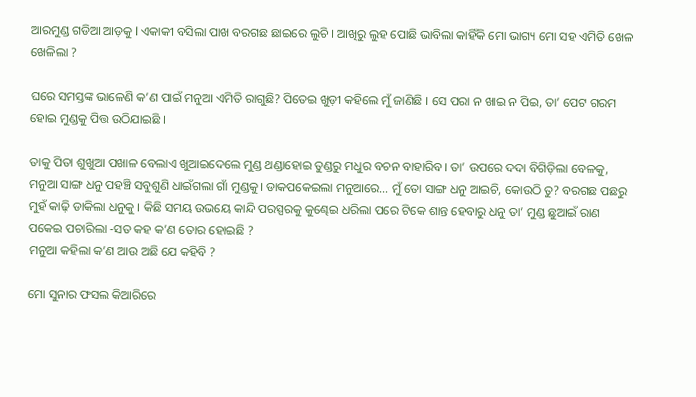ଆରମୁଣ୍ଡ ଗଡିଆ ଆଡ଼କୁ l ଏକାକୀ ବସିଲା ପାଖ ବରଗଛ ଛାଇରେ ଲୁଚି । ଆଖିରୁ ଲୁହ ପୋଛି ଭାବିଲା କାହିଁକି ମୋ ଭାଗ୍ୟ ମୋ ସହ ଏମିତି ଖେଳ ଖେଳିଲା ?

ଘରେ ସମସ୍ତଙ୍କ ଭାଳେଣି କ’ଣ ପାଇଁ ମନୁଆ ଏମିତି ରାଗୁଛି? ପିତେଇ ଖୁଡ଼ୀ କହିଲେ ମୁଁ ଜାଣିଛି । ସେ ପରା ନ ଖାଇ ନ ପିଇ, ତା’ ପେଟ ଗରମ ହୋଇ ମୁଣ୍ଡକୁ ପିତ୍ତ ଉଠିଯାଇଛି ।

ତାକୁ ପିତା ଶୁଖୁଆ ପଖାଳ ବେଲାଏ ଖୁଆଇଦେଲେ ମୁଣ୍ଡ ଥଣ୍ଡାହୋଇ ତୁଣ୍ଡରୁ ମଧୁର ବଚନ ବାହାରିବ। ତା’ ଉପରେ ଦଦା ବିଗିଡ଼ିଲା ବେଳକୁ, ମନୁଆ ସାଙ୍ଗ ଧନୁ ପହଞ୍ଚି ସବୁଶୁଣି ଧାଇଁଗଲା ଗାଁ ମୁଣ୍ଡକୁ। ଡାକପକେଇଲା ମନୁଆରେ… ମୁଁ ତୋ ସାଙ୍ଗ ଧନୁ ଆଇଚି, କୋଉଠି ତୁ? ବରଗଛ ପଛରୁ ମୁହଁ କାଢ଼ି ଡାକିଲା ଧନୁକୁ । କିଛି ସମୟ ଉଭୟେ କାନ୍ଦି ପରସ୍ପରକୁ କୁଣ୍ଢେଇ ଧରିଲା ପରେ ଟିକେ ଶାନ୍ତ ହେବାରୁ ଧନୁ ତା’ ମୁଣ୍ଡ ଛୁଆଇଁ ରାଣ ପକେଇ ପଚାରିଲା -ସତ କହ କ’ଣ ତୋର ହୋଇଛି ?
ମନୁଆ କହିଲା କ’ଣ ଆଉ ଅଛି ଯେ କହିବି ?

ମୋ ସୁନାର ଫସଲ କିଆରିରେ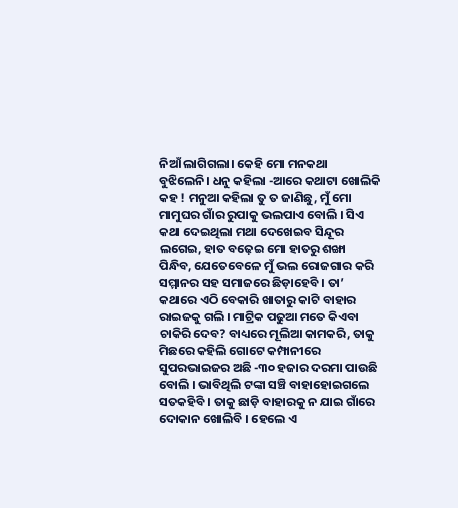ନିଆଁ ଲାଗିଗଲା। କେହି ମୋ ମନକଥା ବୁଝିଲେନି। ଧନୁ କହିଲା -ଆରେ କଥାଟା ଖୋଲିକି କହ ! ମନୁଆ କହିଲା ତୁ ତ ଜାଣିଛୁ, ମୁଁ ମୋ ମାମୁଘର ଗାଁର ରୁପାକୁ ଭଲପାଏ ବୋଲି । ସିଏ କଥା ଦେଇଥିଲା ମଥା ଦେଖେଇବ ସିନ୍ଦୂର ଲଗେଇ, ହାତ ବଢ଼େଇ ମୋ ହାତରୁ ଶଙ୍ଖା ପିନ୍ଧିବ, ଯେତେବେଳେ ମୁଁ ଭଲ ରୋଜଗାର କରି ସମ୍ମାନର ସହ ସମାଜରେ ଛିଡ଼ାହେବି । ତା’ କଥାରେ ଏଠି ବେକାରି ଖାତାରୁ କାଟି ବାହାର ରାଇଜକୁ ଗଲି । ମାଟ୍ରିକ ପଢୁଆ ମତେ କିଏବା ଚାକିରି ଦେବ? ବାଧ୍ୟରେ ମୂଲିଆ କାମକରି, ତାକୁ ମିଛରେ କହିଲି ଗୋଟେ କମ୍ପାନୀରେ ସୁପରଭାଇଜର ଅଛି -୩୦ ହଜାର ଦରମା ପାଉଛି ବୋଲି । ଭାବିଥିଲି ଟଙ୍କା ସଞ୍ଚି ବାହାହୋଇଗଲେ ସତକହିବି । ତାକୁ ଛାଡ଼ି ବାହାରକୁ ନ ଯାଇ ଗାଁରେ ଦୋକାନ ଖୋଲିବି । ହେଲେ ଏ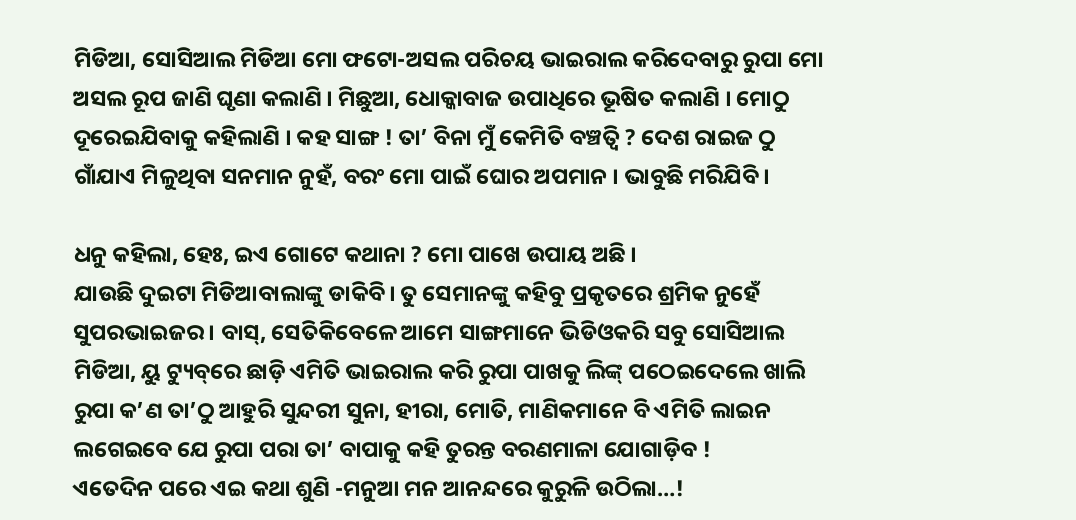ମିଡିଆ, ସୋସିଆଲ ମିଡିଆ ମୋ ଫଟୋ-ଅସଲ ପରିଚୟ ଭାଇରାଲ କରିଦେବାରୁ ରୁପା ମୋ ଅସଲ ରୂପ ଜାଣି ଘୃଣା କଲାଣି । ମିଛୁଆ, ଧୋକ୍କାବାଜ ଉପାଧିରେ ଭୂଷିତ କଲାଣି । ମୋଠୁ ଦୂରେଇଯିବାକୁ କହିଲାଣି । କହ ସାଙ୍ଗ ! ତା’ ବିନା ମୁଁ କେମିତି ବଞ୍ଚତ୍ବି ? ଦେଶ ରାଇଜ ଠୁ ଗାଁଯାଏ ମିଳୁଥିବା ସନମାନ ନୁହଁ, ବରଂ ମୋ ପାଇଁ ଘୋର ଅପମାନ । ଭାବୁଛି ମରିଯିବି ।

ଧନୁ କହିଲା, ହେଃ, ଇଏ ଗୋଟେ କଥାନା ? ମୋ ପାଖେ ଉପାୟ ଅଛି ।
ଯାଉଛି ଦୁଇଟା ମିଡିଆବାଲାଙ୍କୁ ଡାକିବି। ତୁ ସେମାନଙ୍କୁ କହିବୁ ପ୍ରକୃତରେ ଶ୍ରମିକ ନୁହେଁ ସୁପରଭାଇଜର । ବାସ୍‌, ସେତିକିବେଳେ ଆମେ ସାଙ୍ଗମାନେ ଭିଡିଓକରି ସବୁ ସୋସିଆଲ ମିଡିଆ, ୟୁ ଟ୍ୟୁବ୍‌ରେ ଛାଡ଼ି ଏମିତି ଭାଇରାଲ କରି ରୁପା ପାଖକୁ ଲିଙ୍କ୍‌ ପଠେଇଦେଲେ ଖାଲି ରୁପା କ’ଣ ତା’ଠୁ ଆହୁରି ସୁନ୍ଦରୀ ସୁନା, ହୀରା, ମୋତି, ମାଣିକମାନେ ବି ଏମିତି ଲାଇନ ଲଗେଇବେ ଯେ ରୁପା ପରା ତା’ ବାପାକୁ କହି ତୁରନ୍ତ ବରଣମାଳା ଯୋଗାଡ଼ିବ !
ଏତେଦିନ ପରେ ଏଇ କଥା ଶୁଣି -ମନୁଆ ମନ ଆନନ୍ଦରେ କୁରୁଳି ଉଠିଲା…!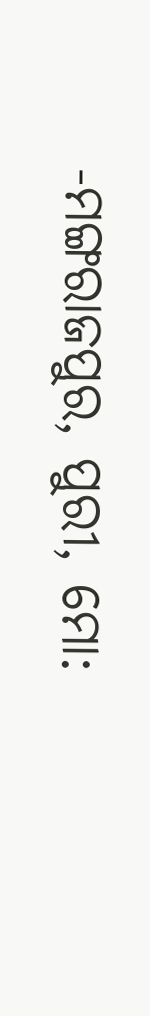-ମଙ୍ଗରାଜପୁର, ପୁରୀ, ମୋ: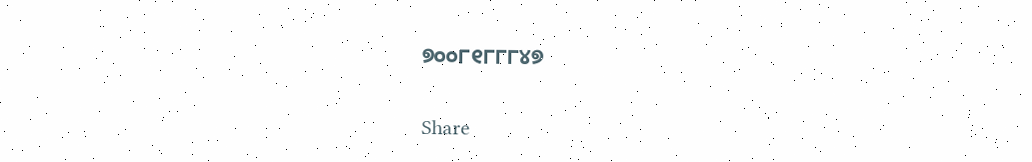୭୦୦୮୧୮୮୮୪୭

Share